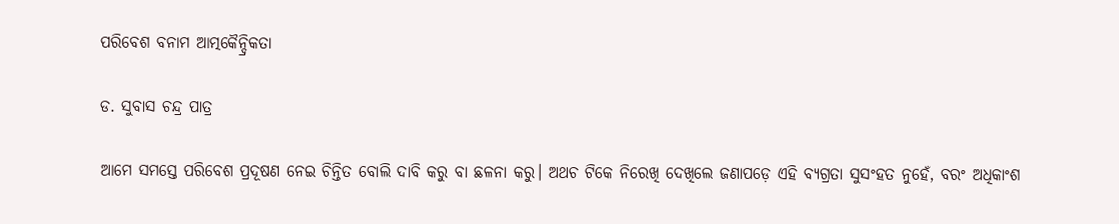ପରିବେଶ ବନାମ ଆତ୍ମକୈନ୍ଦ୍ରିକତା

ଡ. ସୁବାସ ଚନ୍ଦ୍ର ପାତ୍ର

ଆମେ ସମସ୍ତେ ପରିବେଶ ପ୍ରଦୂଷଣ ନେଇ ଚିନ୍ତିତ ବୋଲି ଦାବି କରୁ ବା ଛଳନା କରୁ। ଅଥଚ ଟିକେ ନିରେଖି ଦେଖିଲେ ଜଣାପଡ଼େ ଏହି ବ୍ୟଗ୍ରତା ସୁସଂହତ ନୁହେଁ, ବରଂ ଅଧିକାଂଶ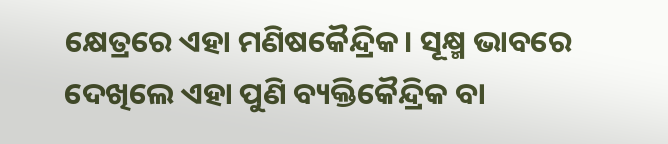କ୍ଷେତ୍ରରେ ଏହା ମଣିଷକୈନ୍ଦ୍ରିକ। ସୂକ୍ଷ୍ମ ଭାବରେ ଦେଖିଲେ ଏହା ପୁଣି ବ୍ୟକ୍ତିକୈନ୍ଦ୍ରିକ ବା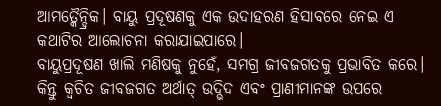ଆମତ୍କୈନ୍ଦ୍ରିକ। ବାୟୁ ପ୍ରଦୂଷଣକୁ ଏକ ଉଦାହରଣ ହିସାବରେ ନେଇ ଏ କଥାଟିର ଆଲୋଚନା କରାଯାଇପାରେ।
ବାୟୁପ୍ରଦୂଷଣ ଖାଲି ମଣିଷକୁ ନୁହେଁ, ସମଗ୍ର ଜୀବଜଗତକୁ ପ୍ରଭାବିତ କରେ। କିନ୍ତୁ କ୍ୱଚିତ ଜୀବଜଗତ ଅର୍ଥାତ୍‌ ଉଦ୍ଭିଦ ଏବଂ ପ୍ରାଣୀମାନଙ୍କ ଉପରେ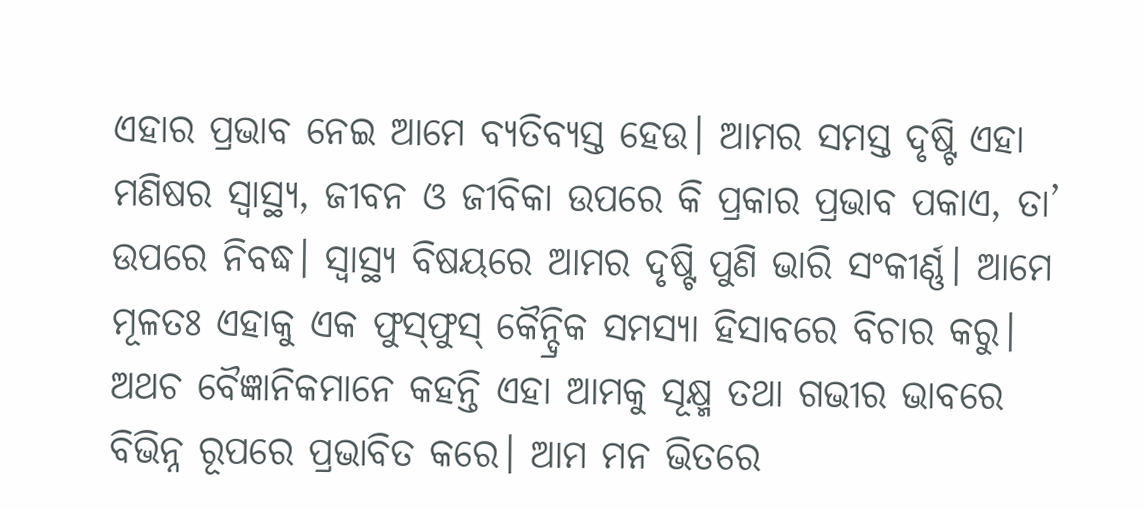ଏହାର ପ୍ରଭାବ ନେଇ ଆମେ ବ୍ୟତିବ୍ୟସ୍ତ ହେଉ। ଆମର ସମସ୍ତ ଦୃଷ୍ଟି ଏହା ମଣିଷର ସ୍ବାସ୍ଥ୍ୟ, ଜୀବନ ଓ ଜୀବିକା ଉପରେ କି ପ୍ରକାର ପ୍ରଭାବ ପକାଏ, ତା’ ଉପରେ ନିବଦ୍ଧ। ସ୍ବାସ୍ଥ୍ୟ ବିଷୟରେ ଆମର ଦୃଷ୍ଟି ପୁଣି ଭାରି ସଂକୀର୍ଣ୍ଣ। ଆମେ ମୂଳତଃ ଏହାକୁ ଏକ ଫୁସ୍‌ଫୁସ୍‌ କୈନ୍ଦ୍ରିକ ସମସ୍ୟା ହିସାବରେ ବିଚାର କରୁ। ଅଥଚ ବୈଜ୍ଞାନିକମାନେ କହନ୍ତି ଏହା ଆମକୁ ସୂକ୍ଷ୍ମ ତଥା ଗଭୀର ଭାବରେ ବିଭିନ୍ନ ରୂପରେ ପ୍ରଭାବିତ କରେ। ଆମ ମନ ଭିତରେ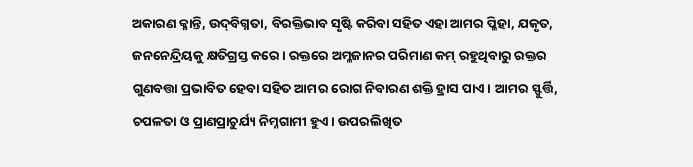ଅକାରଣ କ୍ଳାନ୍ତି, ଉଦ୍‌ବିଗ୍ନତା, ବିରକ୍ତିଭାବ ସୃଷ୍ଟି କରିବା ସହିତ ଏହା ଆମର ପ୍ଳିହା, ଯକୃତ, ଜନନେନ୍ଦ୍ରିୟକୁ କ୍ଷତିଗ୍ରସ୍ତ କରେ। ରକ୍ତରେ ଅମ୍ଳଜାନର ପରିମାଣ କମ୍‌ ରହୁଥିବାରୁ ରକ୍ତର ଗୁଣବତ୍ତା ପ୍ରଭାବିତ ହେବା ସହିତ ଆମର ରୋଗ ନିବାରଣ ଶକ୍ତି ହ୍ରାସ ପାଏ। ଆମର ସ୍ଫୁର୍ତ୍ତି, ଚପଳତା ଓ ପ୍ରାଣପ୍ରାଚୁର୍ଯ୍ୟ ନିମ୍ନଗାମୀ ହୁଏ। ଉପରଲିଖିତ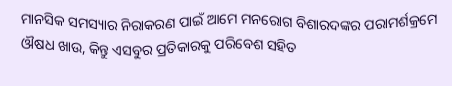ମାନସିକ ସମସ୍ୟାର ନିରାକରଣ ପାଇଁ ଆମେ ମନରୋଗ ବିଶାରଦଙ୍କର ପରାମର୍ଶକ୍ରମେ ଔଷଧ ଖାଉ, କିନ୍ତୁ ଏସବୁର ପ୍ରତିକାରକୁ ପରିବେଶ ସହିତ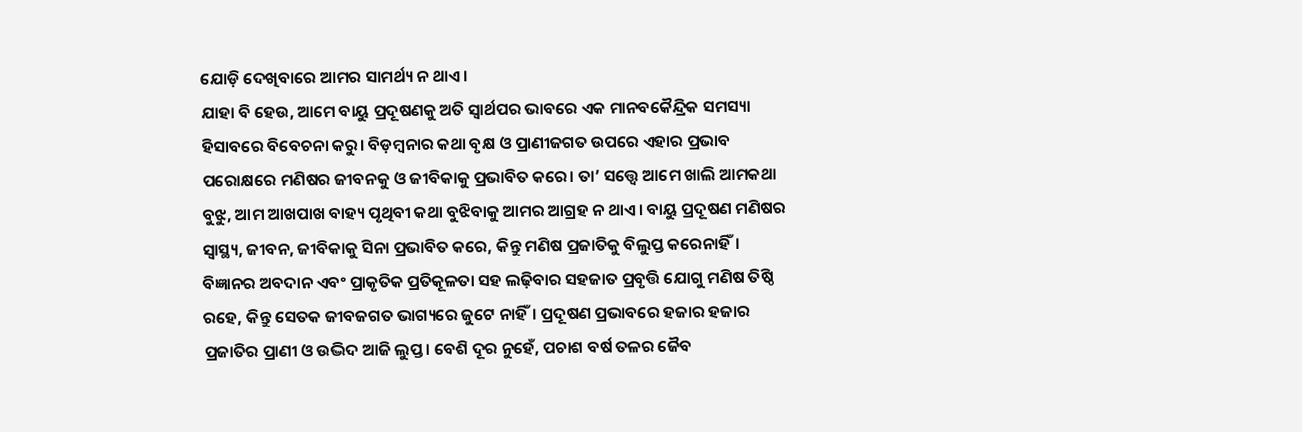ଯୋଡ଼ି ଦେଖିବାରେ ଆମର ସାମର୍ଥ୍ୟ ନ ଥାଏ।
ଯାହା ବି ହେଉ, ଆମେ ବାୟୁ ପ୍ରଦୂଷଣକୁ ଅତି ସ୍ବାର୍ଥପର ଭାବରେ ଏକ ମାନବକୈନ୍ଦ୍ରିକ ସମସ୍ୟା ହିସାବରେ ବିବେଚନା କରୁ। ବିଡ଼ମ୍ବନାର କଥା ବୃକ୍ଷ ଓ ପ୍ରାଣୀଜଗତ ଉପରେ ଏହାର ପ୍ରଭାବ ପରୋକ୍ଷରେ ମଣିଷର ଜୀବନକୁ ଓ ଜୀବିକାକୁ ପ୍ରଭାବିତ କରେ। ତା’ ସତ୍ତ୍ୱେ ଆମେ ଖାଲି ଆମକଥା ବୁଝୁ, ଆମ ଆଖପାଖ ବାହ୍ୟ ପୃଥିବୀ କଥା ବୁଝିବାକୁ ଆମର ଆଗ୍ରହ ନ ଥାଏ। ବାୟୁ ପ୍ରଦୂଷଣ ମଣିଷର ସ୍ବାସ୍ଥ୍ୟ, ଜୀବନ, ଜୀବିକାକୁ ସିନା ପ୍ରଭାବିତ କରେ, କିନ୍ତୁ ମଣିଷ ପ୍ରଜାତିକୁ ବିଲୁପ୍ତ କରେନାହିଁ। ବିଜ୍ଞାନର ଅବଦାନ ଏବଂ ପ୍ରାକୃତିକ ପ୍ରତିକୂଳତା ସହ ଲଢ଼ିବାର ସହଜାତ ପ୍ରବୃତ୍ତି ଯୋଗୁ ମଣିଷ ତିଷ୍ଠି ରହେ, କିନ୍ତୁ ସେତକ ଜୀବଜଗତ ଭାଗ୍ୟରେ ଜୁଟେ ନାହିଁ। ପ୍ରଦୂଷଣ ପ୍ରଭାବରେ ହଜାର ହଜାର ପ୍ରଜାତିର ପ୍ରାଣୀ ଓ ଉଦ୍ଭିଦ ଆଜି ଲୁପ୍ତ। ବେଶି ଦୂର ନୁହେଁ, ପଚାଶ ବର୍ଷ ତଳର ଜୈବ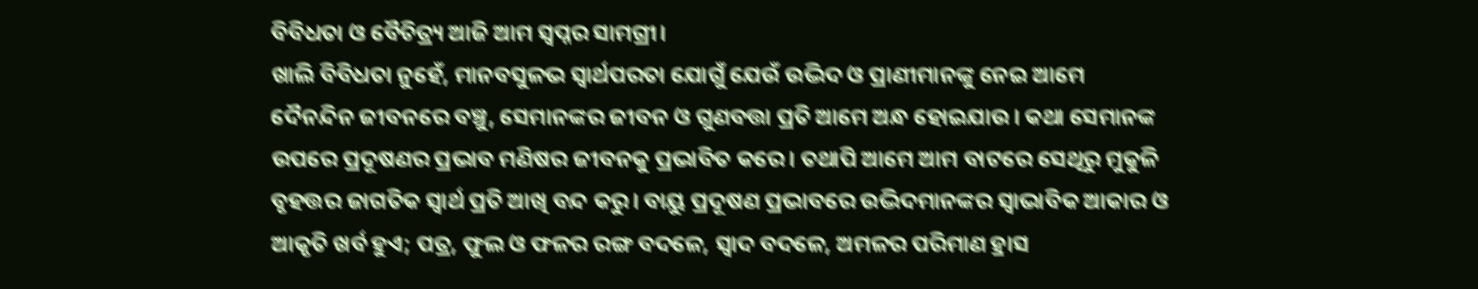ବିବିଧତା ଓ ବୈଚିତ୍ର୍ୟ ଆଜି ଆମ ସ୍ବପ୍ନର ସାମଗ୍ରୀ।
ଖାଲି ବିବିଧତା ନୁହେଁ, ମାନବସୁଳଭ ସ୍ବାର୍ଥପରତା ଯୋଗୁଁ ଯେଉଁ ଉଦ୍ଭିଦ ଓ ପ୍ରାଣୀମାନଙ୍କୁ ନେଇ ଆମେ ଦୈନନ୍ଦିନ ଜୀବନରେ ବଞ୍ଚୁ, ସେମାନଙ୍କର ଜୀବନ ଓ ଗୁଣବତ୍ତା ପ୍ରତି ଆମେ ଅନ୍ଧ ହୋଇଯାଉ। କଥା ସେମାନଙ୍କ ଉପରେ ପ୍ରଦୂଷଣର ପ୍ରଭାବ ମଣିଷର ଜୀବନକୁ ପ୍ରଭାବିତ କରେ। ତଥାପି ଆମେ ଆମ ବାଟରେ ସେଥିରୁ ମୁକୁଳି ବୃହତ୍ତର ଜାଗତିକ ସ୍ବାର୍ଥ ପ୍ରତି ଆଖି ବନ୍ଦ କରୁ। ବାୟୁ ପ୍ରଦୂଷଣ ପ୍ରଭାବରେ ଉଦ୍ଭିଦମାନଙ୍କର ସ୍ବାଭାବିକ ଆକାର ଓ ଆକୃତି ଖର୍ବ ହୁଏ; ପତ୍ର, ଫୁଲ ଓ ଫଳର ରଙ୍ଗ ବଦଳେ, ସ୍ବାଦ ବଦଳେ, ଅମଳର ପରିମାଣ ହ୍ରାସ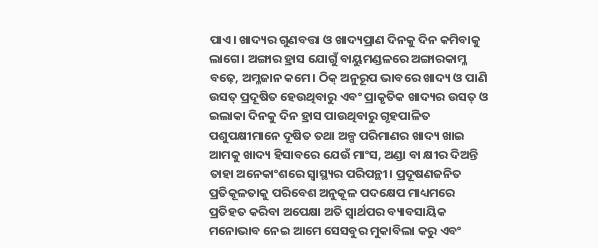ପାଏ। ଖାଦ୍ୟର ଗୁଣବତ୍ତା ଓ ଖାଦ୍ୟପ୍ରାଣ ଦିନକୁ ଦିନ କମିବାକୁ ଲାଗେ। ଅଙ୍ଗାର ହ୍ରାସ ଯୋଗୁଁ ବାୟୁମଣ୍ଡଳରେ ଅଙ୍ଗାରକାମ୍ଳ ବଢ଼େ, ଅମ୍ଳଜାନ କମେ। ଠିକ୍‌ ଅନୁରୂପ ଭାବରେ ଖାଦ୍ୟ ଓ ପାଣି ଉସତ୍ ପ୍ରଦୂଷିତ ହେଉଥିବାରୁ ଏବଂ ପ୍ରାକୃତିକ ଖାଦ୍ୟର ଉସତ୍ ଓ ଇଲାକା ଦିନକୁ ଦିନ ହ୍ରାସ ପାଉଥିବାରୁ ଗୃହପାଳିତ ପଶୁପକ୍ଷୀମାନେ ଦୂଷିତ ତଥା ଅଳ୍ପ ପରିମାଣର ଖାଦ୍ୟ ଖାଇ ଆମକୁ ଖାଦ୍ୟ ହିସାବରେ ଯେଉଁ ମାଂସ, ଅଣ୍ଡା ବା କ୍ଷୀର ଦିଅନ୍ତି ତାହା ଅନେକାଂଶରେ ସ୍ବାସ୍ଥ୍ୟର ପରିପନ୍ଥୀ। ପ୍ରଦୂଷଣଜନିତ ପ୍ରତିକୂଳତାକୁ ପରିବେଶ ଅନୁକୂଳ ପଦକ୍ଷେପ ମାଧ୍ୟମରେ ପ୍ରତିହତ କରିବା ଅପେକ୍ଷା ଅତି ସ୍ବାର୍ଥପର ବ୍ୟାବସାୟିକ ମନୋଭାବ ନେଇ ଆମେ ସେସବୁର ମୁକାବିଲା କରୁ ଏବଂ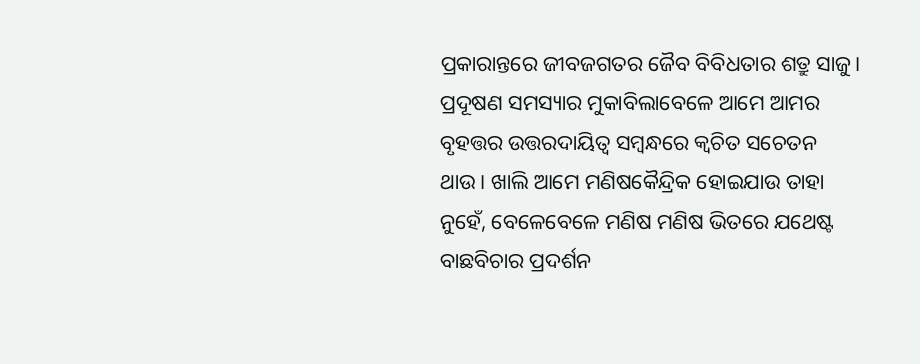ପ୍ରକାରାନ୍ତରେ ଜୀବଜଗତର ଜୈବ ବିବିଧତାର ଶତ୍ରୁ ସାଜୁ।
ପ୍ରଦୂଷଣ ସମସ୍ୟାର ମୁକାବିଲାବେଳେ ଆମେ ଆମର ବୃହତ୍ତର ଉତ୍ତରଦାୟିତ୍ୱ ସମ୍ବନ୍ଧରେ କ୍ୱଚିତ ସଚେତନ ଥାଉ। ଖାଲି ଆମେ ମଣିଷକୈନ୍ଦ୍ରିକ ହୋଇଯାଉ ତାହା ନୁହେଁ, ବେଳେବେଳେ ମଣିଷ ମଣିଷ ଭିତରେ ଯଥେଷ୍ଟ ବାଛବିଚାର ପ୍ରଦର୍ଶନ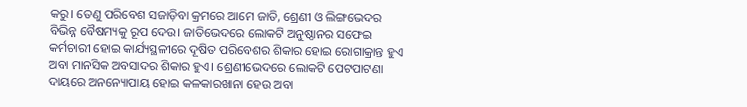କରୁ। ତେଣୁ ପରିବେଶ ସଜାଡ଼ିବା କ୍ରମରେ ଆମେ ଜାତି, ଶ୍ରେଣୀ ଓ ଲିଙ୍ଗଭେଦର ବିଭିନ୍ନ ବୈଷମ୍ୟକୁ ରୂପ ଦେଉ। ଜାତିଭେଦରେ ଲୋକଟି ଅନୁଷ୍ଠାନର ସଫେଇ କର୍ମଚାରୀ ହୋଇ କାର୍ଯ୍ୟସ୍ଥଳୀରେ ଦୂଷିତ ପରିବେଶର ଶିକାର ହୋଇ ରୋଗାକ୍ରାନ୍ତ ହୁଏ ଅବା ମାନସିକ ଅବସାଦର ଶିକାର ହୁଏ। ଶ୍ରେଣୀଭେଦରେ ଲୋକଟି ପେଟପାଟଣା ଦାୟରେ ଅନନ୍ୟୋପାୟ ହୋଇ କଳକାରଖାନା ହେଉ ଅବା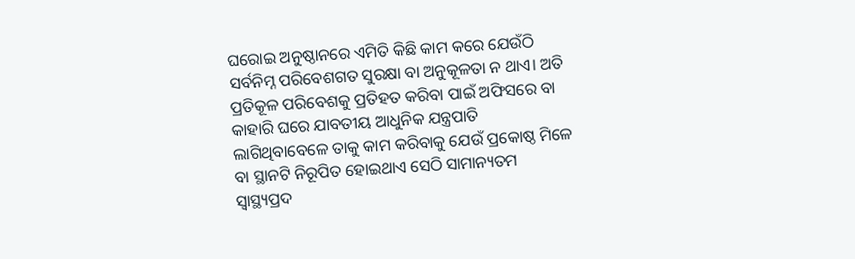ଘରୋଇ ଅନୁଷ୍ଠାନରେ ଏମିତି କିଛି କାମ କରେ ଯେଉଁଠି ସର୍ବନିମ୍ନ ପରିବେଶଗତ ସୁରକ୍ଷା ବା ଅନୁକୂଳତା ନ ଥାଏ। ଅତି ପ୍ରତିକୂଳ ପରିବେଶକୁ ପ୍ରତିହତ କରିବା ପାଇଁ ଅଫିସରେ ବା କାହାରି ଘରେ ଯାବତୀୟ ଆଧୁନିକ ଯନ୍ତ୍ରପାତି ଲାଗିଥିବାବେଳେ ତାକୁ କାମ କରିବାକୁ ଯେଉଁ ପ୍ରକୋଷ୍ଠ ମିଳେ ବା ସ୍ଥାନଟି ନିରୂପିତ ହୋଇଥାଏ ସେଠି ସାମାନ୍ୟତମ ସ୍ବାସ୍ଥ୍ୟପ୍ରଦ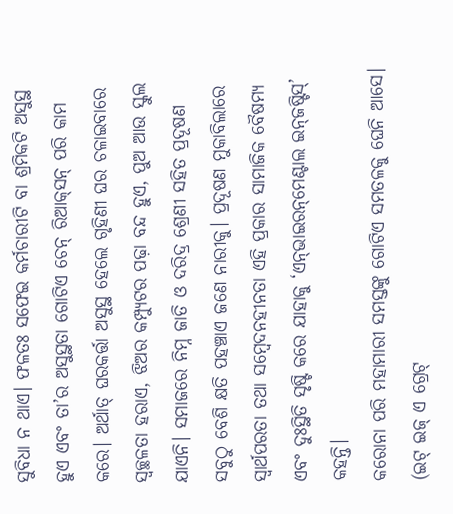ସୁବିଧା ନ ଥାଏ। ଫଳତଃ ସଫେଇ କର୍ମଚାରୀଟି ବା ଶ୍ରମିକଟି ଅସୁସ୍ଥ ହୁଏ ଏବଂ ତା’ର ଅସୁସ୍ଥତା ଗୋଟିଏ ଚେନ୍‌ ରିଆକ୍‌ସନ୍‌ ପରି କାମ କରେ। ଅର୍ଥାତ୍‌ ଘରକର୍ତ୍ତା ଅସୁସ୍ଥ ହେଲେ ଗୃହିଣୀ ଘର ଚଳାଇବାରେ ସ୍ବଚ୍ଛଳତା ହରାଏ, ଝିଅର କମ୍ପ୍ୟୁଟର ପଢ଼ା ବନ୍ଦ ହୁଏ, ପୁଅ ଆଉ ସ୍କୁଲ ଯାଏନି। ସମାଜରେ ନିମ୍ନ ଜାତି ଓ ଦରିଦ୍ର ଶ୍ରେଣୀ ସହିତ ପ୍ରଦୂଷଣ ସବୁଠୁ ବେଶି କ୍ଷତି ପହଞ୍ଚାଏ ଜଣେ ନାରୀକୁ। ପ୍ରଦୂଷଣ ମୁକାବିଲାରେ ସ୍ବାର୍ଥପରତା ତଥା ସମ୍ବେଦନହୀନତା ଏହି ପ୍ରକାର ସାମାଜିକ ବୈଷମ୍ୟ ଏବଂ ଦୁଃସ୍ଥିତି ସୃଷ୍ଟି କରେ ଯାହାକୁ ‘ଏନ୍‌ଭାଇରନ୍‌ମେଣ୍ଟାଲ ଇନ୍‌ଜଷ୍ଟିସ୍‌’ କହନ୍ତି।
କରୋନା ପରି ମହାମାରୀ ସମସ୍ତଙ୍କୁ ଗୋଟିଏ ସମତଳକୁ ଘେନି ଆସେ। (ଇଟ୍‌ ଇଜ୍‌ ଏ ଗ୍ରେଟ୍‌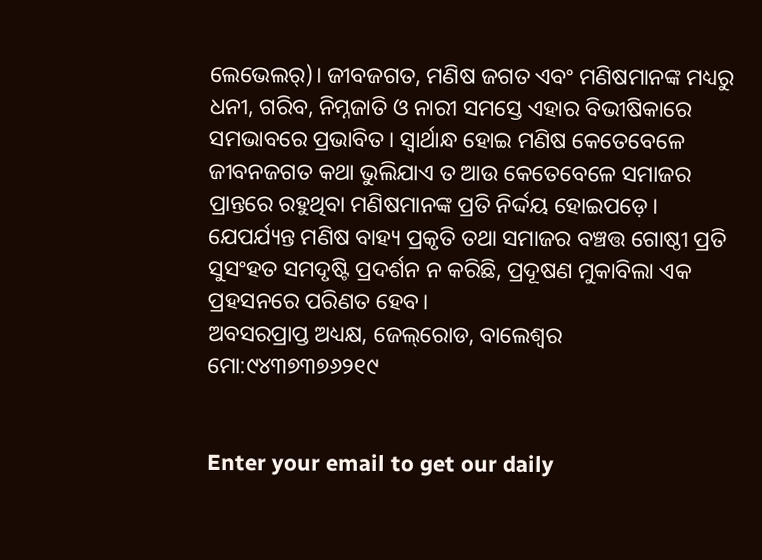ଲେଭେଲର୍‌)। ଜୀବଜଗତ, ମଣିଷ ଜଗତ ଏବଂ ମଣିଷମାନଙ୍କ ମଧ୍ୟରୁ ଧନୀ, ଗରିବ, ନିମ୍ନଜାତି ଓ ନାରୀ ସମସ୍ତେ ଏହାର ବିଭୀଷିକାରେ ସମଭାବରେ ପ୍ରଭାବିତ। ସ୍ବାର୍ଥାନ୍ଧ ହୋଇ ମଣିଷ କେତେବେଳେ ଜୀବନଜଗତ କଥା ଭୁଲିଯାଏ ତ ଆଉ କେତେବେଳେ ସମାଜର ପ୍ରାନ୍ତରେ ରହୁଥିବା ମଣିଷମାନଙ୍କ ପ୍ରତି ନିର୍ଦ୍ଦୟ ହୋଇପଡ଼େ। ଯେପର୍ଯ୍ୟନ୍ତ ମଣିଷ ବାହ୍ୟ ପ୍ରକୃତି ତଥା ସମାଜର ବଞ୍ଚତ୍ତ ଗୋଷ୍ଠୀ ପ୍ରତି ସୁସଂହତ ସମଦୃଷ୍ଟି ପ୍ରଦର୍ଶନ ନ କରିଛି, ପ୍ରଦୂଷଣ ମୁକାବିଲା ଏକ ପ୍ରହସନରେ ପରିଣତ ହେବ।
ଅବସରପ୍ରାପ୍ତ ଅଧ୍ୟକ୍ଷ, ଜେଲ୍‌ରୋଡ, ବାଲେଶ୍ୱର
ମୋ:୯୪୩୭୩୭୬୨୧୯


Enter your email to get our daily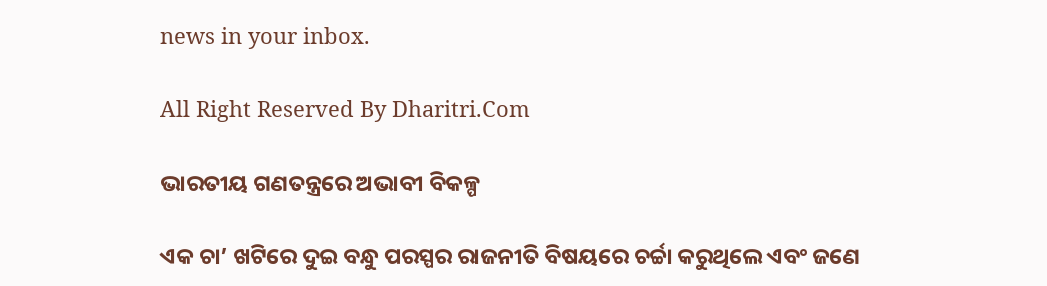news in your inbox.

All Right Reserved By Dharitri.Com

ଭାରତୀୟ ଗଣତନ୍ତ୍ରରେ ଅଭାବୀ ବିକଳ୍ପ

ଏକ ଚା’ ଖଟିରେ ଦୁଇ ବନ୍ଧୁ ପରସ୍ପର ରାଜନୀତି ବିଷୟରେ ଚର୍ଚ୍ଚା କରୁଥିଲେ ଏବଂ ଜଣେ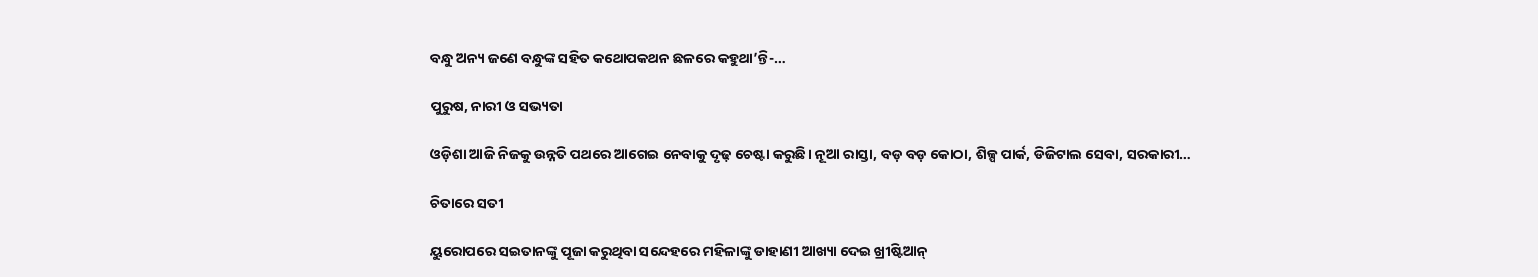ବନ୍ଧୁ ଅନ୍ୟ ଜଣେ ବନ୍ଧୁଙ୍କ ସହିତ କଥୋପକଥନ ଛଳରେ କହୁଥା’ନ୍ତି-…

ପୁରୁଷ, ନାରୀ ଓ ସଭ୍ୟତା

ଓଡ଼ିଶା ଆଜି ନିଜକୁ ଉନ୍ନତି ପଥରେ ଆଗେଇ ନେବାକୁ ଦୃଢ଼ ଚେଷ୍ଟା କରୁଛି। ନୂଆ ରାସ୍ତା, ବଡ଼ ବଡ଼ କୋଠା, ଶିଳ୍ପ ପାର୍କ, ଡିଜିଟାଲ ସେବା, ସରକାରୀ…

ଚିତାରେ ସତୀ

ୟୁରୋପରେ ସଇତାନଙ୍କୁ ପୂଜା କରୁଥିବା ସନ୍ଦେହରେ ମହିଳାଙ୍କୁ ଡାହାଣୀ ଆଖ୍ୟା ଦେଇ ଖ୍ରୀଷ୍ଟିଆନ୍‌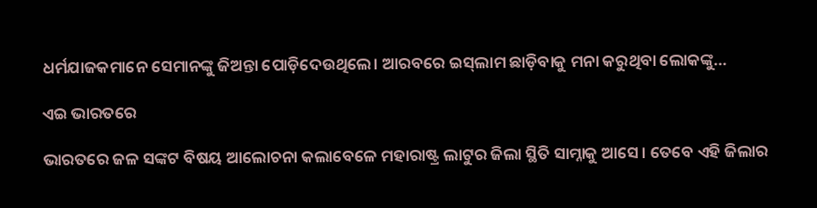ଧର୍ମଯାଜକମାନେ ସେମାନଙ୍କୁ ଜିଅନ୍ତା ପୋଡ଼ିଦେଉଥିଲେ। ଆରବରେ ଇସ୍‌ଲାମ ଛାଡ଼ିବାକୁ ମନା କରୁଥିବା ଲୋକଙ୍କୁ…

ଏଇ ଭାରତରେ

ଭାରତରେ ଜଳ ସଙ୍କଟ ବିଷୟ ଆଲୋଚନା କଲାବେଳେ ମହାରାଷ୍ଟ୍ର ଲାଟୁର ଜିଲା ସ୍ଥିତି ସାମ୍ନାକୁ ଆସେ। ତେବେ ଏହି ଜିଲାର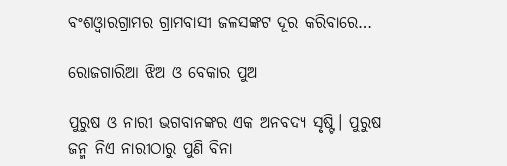ବଂଶଓ୍ବାରଗ୍ରାମର ଗ୍ରାମବାସୀ ଜଳସଙ୍କଟ ଦୂର କରିବାରେ…

ରୋଜଗାରିଆ ଝିଅ ଓ ବେକାର ପୁଅ

ପୁରୁଷ ଓ ନାରୀ ଭଗବାନଙ୍କର ଏକ ଅନବଦ୍ୟ ସୃଷ୍ଟି। ପୁରୁଷ ଜନ୍ମ ନିଏ ନାରୀଠାରୁ ପୁଣି ବିନା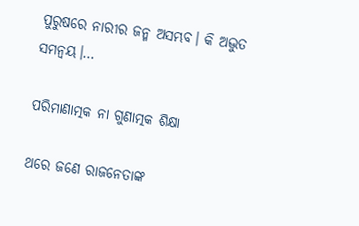ପୁରୁଷରେ ନାରୀର ଜନ୍ମ ଅସମ୍ଭବ। କି ଅଦ୍ଭୁତ ସମନ୍ବୟ।…

ପରିମାଣାତ୍ମକ ନା ଗୁଣାତ୍ମକ ଶିକ୍ଷା

ଥରେ ଜଣେ ରାଜନେତାଙ୍କ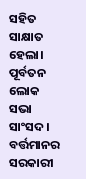ସହିତ ସାକ୍ଷାତ ହେଲା। ପୂର୍ବତନ ଲୋକ ସଭା ସାଂସଦ। ବର୍ତ୍ତମାନର ସରକାରୀ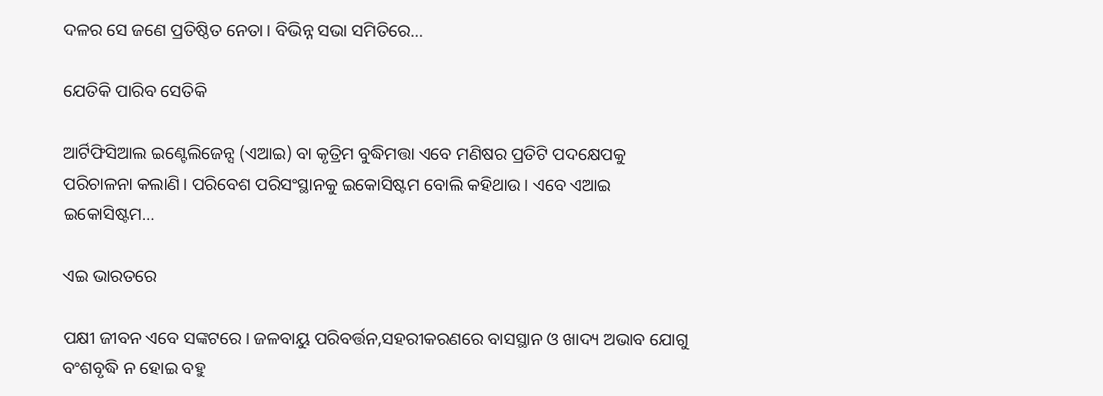ଦଳର ସେ ଜଣେ ପ୍ରତିଷ୍ଠିତ ନେତା। ବିଭିନ୍ନ ସଭା ସମିତିରେ…

ଯେତିକି ପାରିବ ସେତିକି

ଆର୍ଟିଫିସିଆଲ ଇଣ୍ଟେଲିଜେନ୍ସ (ଏଆଇ) ବା କୃତ୍ରିମ ବୁଦ୍ଧିମତ୍ତା ଏବେ ମଣିଷର ପ୍ରତିଟି ପଦକ୍ଷେପକୁ ପରିଚାଳନା କଲାଣି। ପରିବେଶ ପରିସଂସ୍ଥାନକୁ ଇକୋସିଷ୍ଟମ ବୋଲି କହିଥାଉ। ଏବେ ଏଆଇ ଇକୋସିଷ୍ଟମ…

ଏଇ ଭାରତରେ

ପକ୍ଷୀ ଜୀବନ ଏବେ ସଙ୍କଟରେ। ଜଳବାୟୁ ପରିବର୍ତ୍ତନ,ସହରୀକରଣରେ ବାସସ୍ଥାନ ଓ ଖାଦ୍ୟ ଅଭାବ ଯୋଗୁ ବଂଶବୃଦ୍ଧି ନ ହୋଇ ବହୁ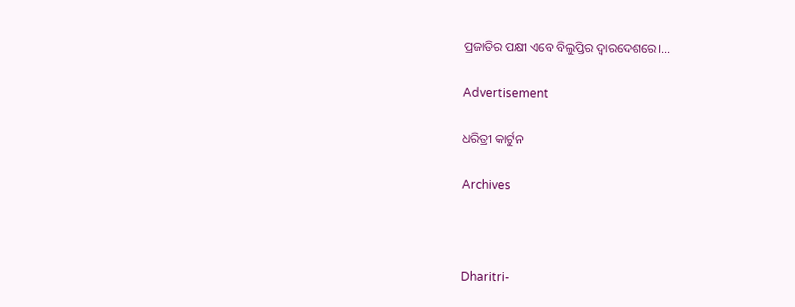ପ୍ରଜାତିର ପକ୍ଷୀ ଏବେ ବିଲୁପ୍ତିର ଦ୍ୱାରଦେଶରେ।…

Advertisement

ଧରିତ୍ରୀ କାର୍ଟୁନ

Archives



Dharitri-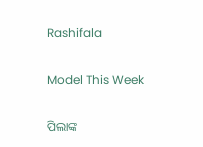Rashifala

Model This Week

ପିଲାଙ୍କ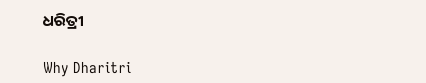ଧରିତ୍ରୀ

Why Dharitri